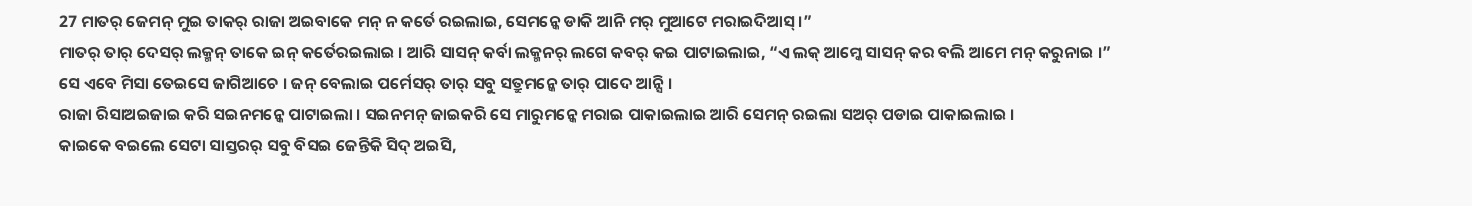27 ମାତର୍ ଜେମନ୍ ମୁଇ ତାକର୍ ରାଜା ଅଇବାକେ ମନ୍ ନ କର୍ତେ ରଇଲାଇ, ସେମନ୍କେ ଡାକି ଆନି ମର୍ ମୁଆଟେ ମରାଇଦିଆସ୍ ।”
ମାତର୍ ତାର୍ ଦେସର୍ ଲକ୍ମନ୍ ତାକେ ଇନ୍ କର୍ତେରଇଲାଇ । ଆରି ସାସନ୍ କର୍ବା ଲକ୍ମନର୍ ଲଗେ କବର୍ କଇ ପାଟାଇଲାଇ, “ଏ ଲକ୍ ଆମ୍କେ ସାସନ୍ କର ବଲି ଆମେ ମନ୍ କରୁନାଇ ।”
ସେ ଏବେ ମିସା ତେଇସେ ଜାଗିଆଚେ । ଜନ୍ ବେଲାଇ ପର୍ମେସର୍ ତାର୍ ସବୁ ସତ୍ରୁମନ୍କେ ତାର୍ ପାଦେ ଆନ୍ସି ।
ରାଜା ରିସାଅଇଜାଇ କରି ସଇନମନ୍କେ ପାଟାଇଲା । ସଇନମନ୍ ଜାଇକରି ସେ ମାରୁମନ୍କେ ମରାଇ ପାକାଇଲାଇ ଆରି ସେମନ୍ ରଇଲା ସଅର୍ ପଡାଇ ପାକାଇଲାଇ ।
କାଇକେ ବଇଲେ ସେଟା ସାସ୍ତରର୍ ସବୁ ବିସଇ ଜେନ୍ତିକି ସିଦ୍ ଅଇସି,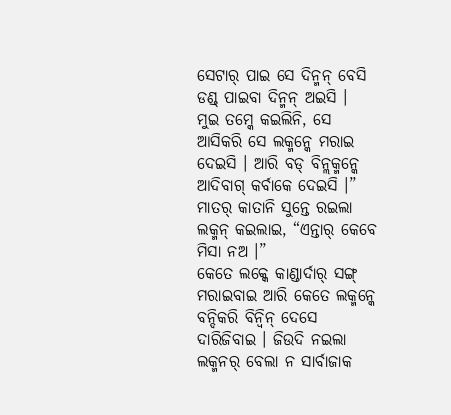ସେଟାର୍ ପାଇ ସେ ଦିନ୍ମନ୍ ବେସି ଡଣ୍ଡ୍ ପାଇବା ଦିନ୍ମନ୍ ଅଇସି ।
ମୁଇ ତମ୍କେ କଇଲିନି, ସେ ଆସିକରି ସେ ଲକ୍ମନ୍କେ ମରାଇ ଦେଇସି । ଆରି ବଡ୍ ବିନ୍ଲକ୍ମନ୍କେ ଆଦିବାଗ୍ କର୍ବାକେ ଦେଇସି ।” ମାତର୍ କାତାନି ସୁନ୍ତେ ରଇଲା ଲକ୍ମନ୍ କଇଲାଇ, “ଏନ୍ତାର୍ କେବେ ମିସା ନଅ ।”
କେତେ ଲକ୍କେ କାଣ୍ଡାର୍ଦାର୍ ସଙ୍ଗ୍ ମରାଇବାଇ ଆରି କେତେ ଲକ୍ମନ୍କେ ବନ୍ଦିକରି ବିନ୍ବିନ୍ ଦେସେ ଦାରିଜିବାଇ । ଜିଉଦି ନଇଲା ଲକ୍ମନର୍ ବେଲା ନ ସାର୍ବାଜାକ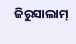ଜିରୁସାଲାମ୍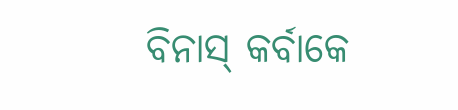ବିନାସ୍ କର୍ବାକେ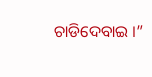ଚାଡିଦେବାଇ ।”